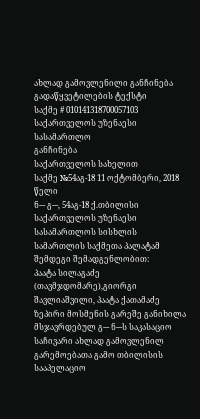ახლად გამოვლენილი განჩინება
გადაწყვეტილების ტექსტი
საქმე # 010141318700057103
საქართველოს უზენაესი სასამართლო
განჩინება
საქართველოს სახელით
საქმე №54აგ-18 11 ოქტომბერი, 2018 წელი
ნ--- გ---, 54აგ-18 ქ.თბილისი
საქართველოს უზენაესი სასამართლოს სისხლის სამართლის საქმეთა პალატამ შემდეგი შემადგენლობით:
პაატა სილაგაძე (თავმჯდომარე),გიორგი შავლიაშვილი, პაატა ქათამაძე
ზეპირი მოსმენის გარეშე განიხილა მსჯავრდებულ გ--- ნ---ს საკასაციო საჩივარი ახლად გამოვლენილ გარემოებათა გამო თბილისის სააპელაციო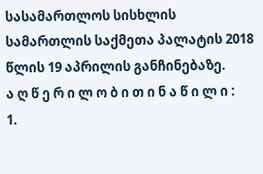სასამართლოს სისხლის სამართლის საქმეთა პალატის 2018 წლის 19 აპრილის განჩინებაზე.
ა ღ წ ე რ ი ლ ო ბ ი თ ი ნ ა წ ი ლ ი :
1.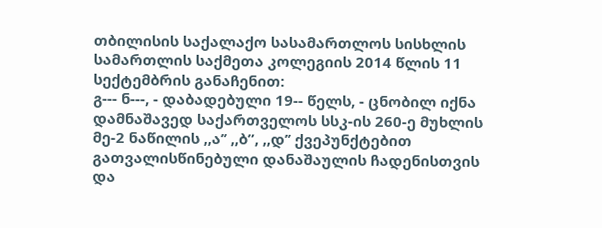თბილისის საქალაქო სასამართლოს სისხლის სამართლის საქმეთა კოლეგიის 2014 წლის 11 სექტემბრის განაჩენით:
გ--- ნ---, - დაბადებული 19-- წელს, - ცნობილ იქნა დამნაშავედ საქართველოს სსკ-ის 260-ე მუხლის მე-2 ნაწილის ,,ა’’ ,,ბ”, ,,დ’’ ქვეპუნქტებით გათვალისწინებული დანაშაულის ჩადენისთვის და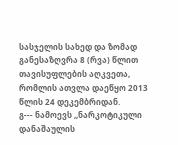სასჯელის სახედ და ზომად განესაზღვრა 8 (რვა) წლით თავისუფლების აღკვეთა, რომლის ათვლა დაეწყო 2013 წლის 24 დეკემბრიდან.
გ--- ნამოევს ,,ნარკოტიკული დანაშაულის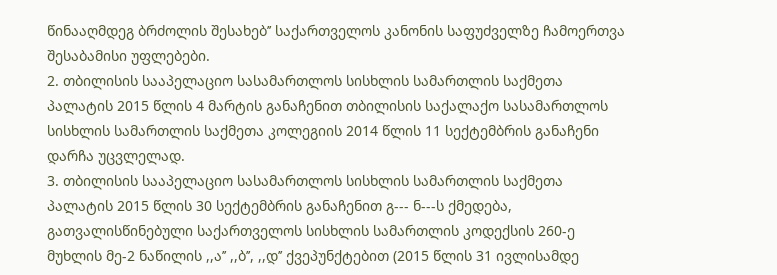წინააღმდეგ ბრძოლის შესახებ’’ საქართველოს კანონის საფუძველზე ჩამოერთვა შესაბამისი უფლებები.
2. თბილისის სააპელაციო სასამართლოს სისხლის სამართლის საქმეთა პალატის 2015 წლის 4 მარტის განაჩენით თბილისის საქალაქო სასამართლოს სისხლის სამართლის საქმეთა კოლეგიის 2014 წლის 11 სექტემბრის განაჩენი დარჩა უცვლელად.
3. თბილისის სააპელაციო სასამართლოს სისხლის სამართლის საქმეთა პალატის 2015 წლის 30 სექტემბრის განაჩენით გ--- ნ---ს ქმედება, გათვალისწინებული საქართველოს სისხლის სამართლის კოდექსის 260-ე მუხლის მე-2 ნაწილის ,,ა’’ ,,ბ’’, ,,დ’’ ქვეპუნქტებით (2015 წლის 31 ივლისამდე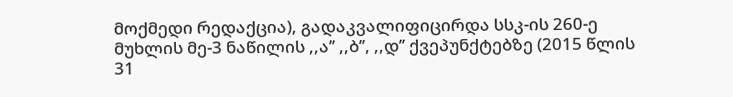მოქმედი რედაქცია), გადაკვალიფიცირდა სსკ-ის 260-ე მუხლის მე-3 ნაწილის ,,ა’’ ,,ბ’’, ,,დ’’ ქვეპუნქტებზე (2015 წლის 31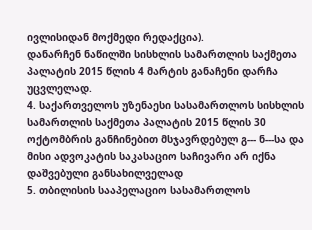ივლისიდან მოქმედი რედაქცია).
დანარჩენ ნაწილში სისხლის სამართლის საქმეთა პალატის 2015 წლის 4 მარტის განაჩენი დარჩა უცვლელად.
4. საქართველოს უზენაესი სასამართლოს სისხლის სამართლის საქმეთა პალატის 2015 წლის 30 ოქტომბრის განჩინებით მსჯავრდებულ გ--- ნ---სა და მისი ადვოკატის საკასაციო საჩივარი არ იქნა დაშვებული განსახილველად
5. თბილისის სააპელაციო სასამართლოს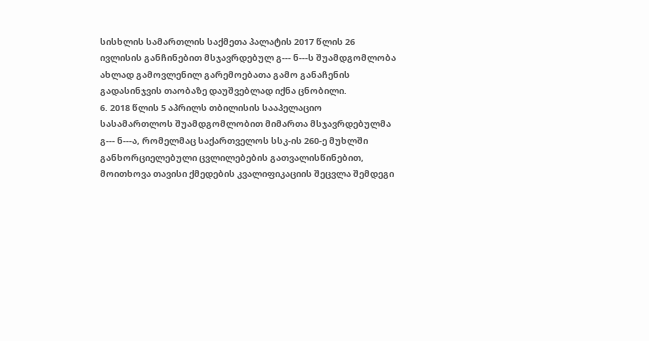სისხლის სამართლის საქმეთა პალატის 2017 წლის 26 ივლისის განჩინებით მსჯავრდებულ გ--- ნ---ს შუამდგომლობა ახლად გამოვლენილ გარემოებათა გამო განაჩენის გადასინჯვის თაობაზე დაუშვებლად იქნა ცნობილი.
6. 2018 წლის 5 აპრილს თბილისის სააპელაციო სასამართლოს შუამდგომლობით მიმართა მსჯავრდებულმა გ--- ნ---ა, რომელმაც საქართველოს სსკ-ის 260-ე მუხლში განხორციელებული ცვლილებების გათვალისწინებით, მოითხოვა თავისი ქმედების კვალიფიკაციის შეცვლა შემდეგი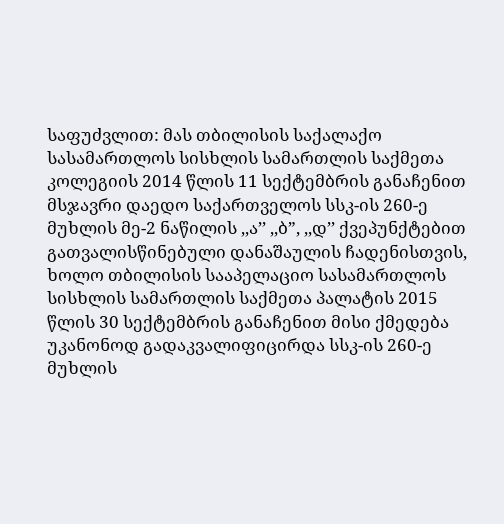საფუძვლით: მას თბილისის საქალაქო სასამართლოს სისხლის სამართლის საქმეთა კოლეგიის 2014 წლის 11 სექტემბრის განაჩენით მსჯავრი დაედო საქართველოს სსკ-ის 260-ე მუხლის მე-2 ნაწილის ,,ა’’ ,,ბ”, ,,დ’’ ქვეპუნქტებით გათვალისწინებული დანაშაულის ჩადენისთვის, ხოლო თბილისის სააპელაციო სასამართლოს სისხლის სამართლის საქმეთა პალატის 2015 წლის 30 სექტემბრის განაჩენით მისი ქმედება უკანონოდ გადაკვალიფიცირდა სსკ-ის 260-ე მუხლის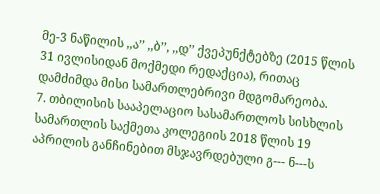მე-3 ნაწილის ,,ა’’ ,,ბ’’, ,,დ’’ ქვეპუნქტებზე (2015 წლის 31 ივლისიდან მოქმედი რედაქცია), რითაც დამძიმდა მისი სამართლებრივი მდგომარეობა.
7. თბილისის სააპელაციო სასამართლოს სისხლის სამართლის საქმეთა კოლეგიის 2018 წლის 19 აპრილის განჩინებით მსჯავრდებული გ--- ნ---ს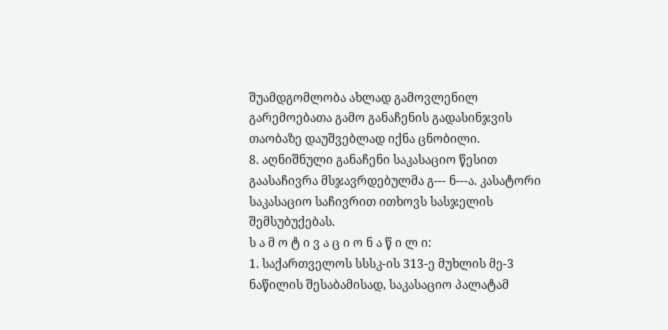შუამდგომლობა ახლად გამოვლენილ გარემოებათა გამო განაჩენის გადასინჯვის თაობაზე დაუშვებლად იქნა ცნობილი.
8. აღნიშნული განაჩენი საკასაციო წესით გაასაჩივრა მსჯავრდებულმა გ--- ნ---ა. კასატორი საკასაციო საჩივრით ითხოვს სასჯელის შემსუბუქებას.
ს ა მ ო ტ ი ვ ა ც ი ო ნ ა წ ი ლ ი:
1. საქართველოს სსსკ-ის 313-ე მუხლის მე-3 ნაწილის შესაბამისად, საკასაციო პალატამ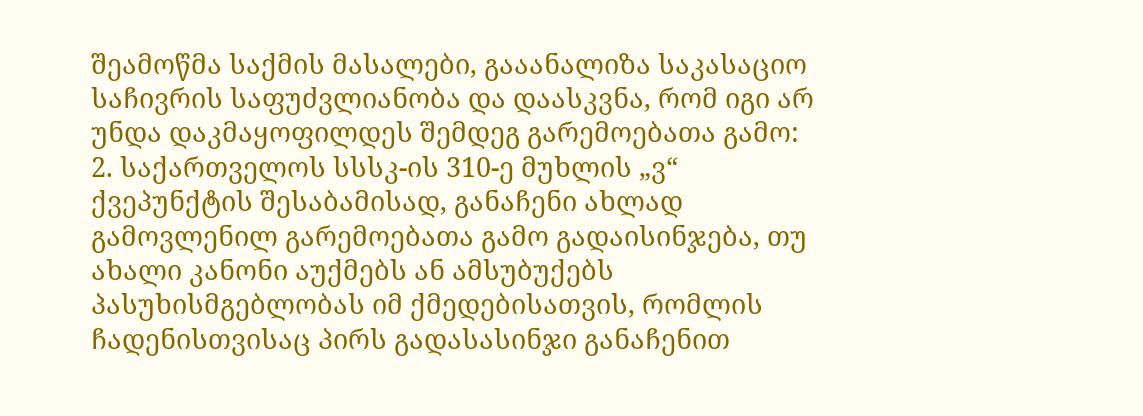შეამოწმა საქმის მასალები, გააანალიზა საკასაციო საჩივრის საფუძვლიანობა და დაასკვნა, რომ იგი არ უნდა დაკმაყოფილდეს შემდეგ გარემოებათა გამო:
2. საქართველოს სსსკ-ის 310-ე მუხლის „ვ“ ქვეპუნქტის შესაბამისად, განაჩენი ახლად გამოვლენილ გარემოებათა გამო გადაისინჯება, თუ ახალი კანონი აუქმებს ან ამსუბუქებს პასუხისმგებლობას იმ ქმედებისათვის, რომლის ჩადენისთვისაც პირს გადასასინჯი განაჩენით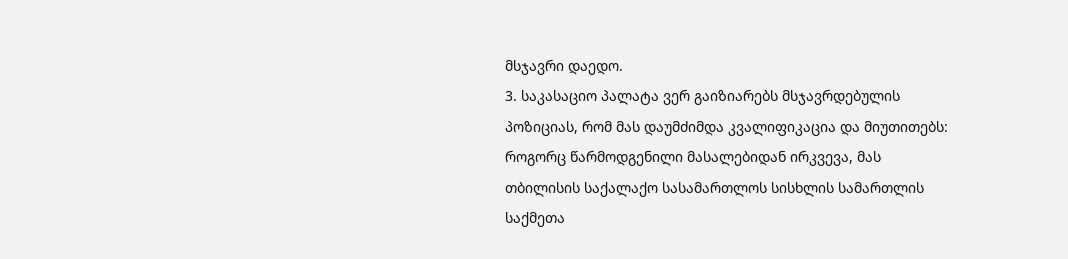მსჯავრი დაედო.
3. საკასაციო პალატა ვერ გაიზიარებს მსჯავრდებულის პოზიციას, რომ მას დაუმძიმდა კვალიფიკაცია და მიუთითებს: როგორც წარმოდგენილი მასალებიდან ირკვევა, მას თბილისის საქალაქო სასამართლოს სისხლის სამართლის საქმეთა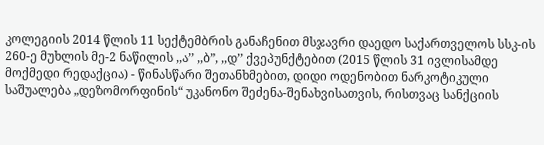კოლეგიის 2014 წლის 11 სექტემბრის განაჩენით მსჯავრი დაედო საქართველოს სსკ-ის 260-ე მუხლის მე-2 ნაწილის ,,ა’’ ,,ბ”, ,,დ’’ ქვეპუნქტებით (2015 წლის 31 ივლისამდე მოქმედი რედაქცია) - წინასწარი შეთანხმებით, დიდი ოდენობით ნარკოტიკული საშუალება „დეზომორფინის“ უკანონო შეძენა-შენახვისათვის, რისთვაც სანქციის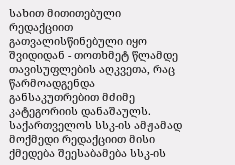სახით მითითებული რედაქციით გათვალისწინებული იყო შვიდიდან - თოთხმეტ წლამდე თავისუფლების აღკვეთა, რაც წარმოადგენდა განსაკუთრებით მძიმე კატეგორიის დანაშაულს. საქართველოს სსკ-ის ამჟამად მოქმედი რედაქციით მისი ქმედება შეესაბამება სსკ-ის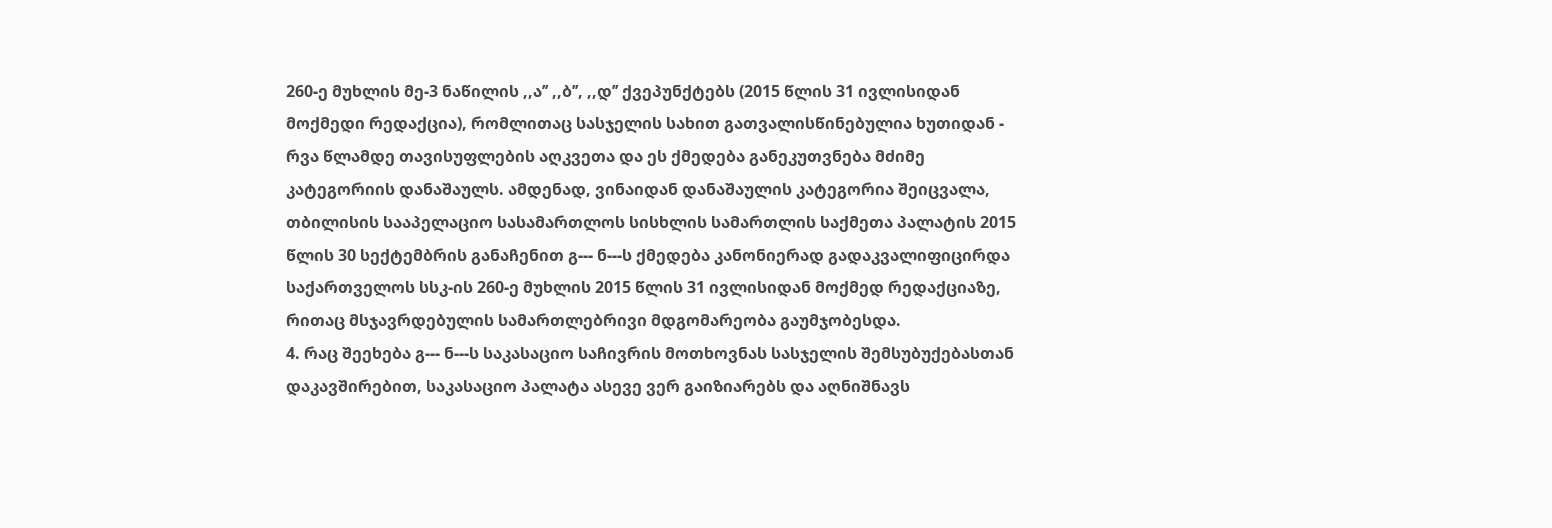260-ე მუხლის მე-3 ნაწილის ,,ა’’ ,,ბ’’, ,,დ’’ ქვეპუნქტებს (2015 წლის 31 ივლისიდან მოქმედი რედაქცია), რომლითაც სასჯელის სახით გათვალისწინებულია ხუთიდან - რვა წლამდე თავისუფლების აღკვეთა და ეს ქმედება განეკუთვნება მძიმე კატეგორიის დანაშაულს. ამდენად, ვინაიდან დანაშაულის კატეგორია შეიცვალა, თბილისის სააპელაციო სასამართლოს სისხლის სამართლის საქმეთა პალატის 2015 წლის 30 სექტემბრის განაჩენით გ--- ნ---ს ქმედება კანონიერად გადაკვალიფიცირდა საქართველოს სსკ-ის 260-ე მუხლის 2015 წლის 31 ივლისიდან მოქმედ რედაქციაზე, რითაც მსჯავრდებულის სამართლებრივი მდგომარეობა გაუმჯობესდა.
4. რაც შეეხება გ--- ნ---ს საკასაციო საჩივრის მოთხოვნას სასჯელის შემსუბუქებასთან დაკავშირებით, საკასაციო პალატა ასევე ვერ გაიზიარებს და აღნიშნავს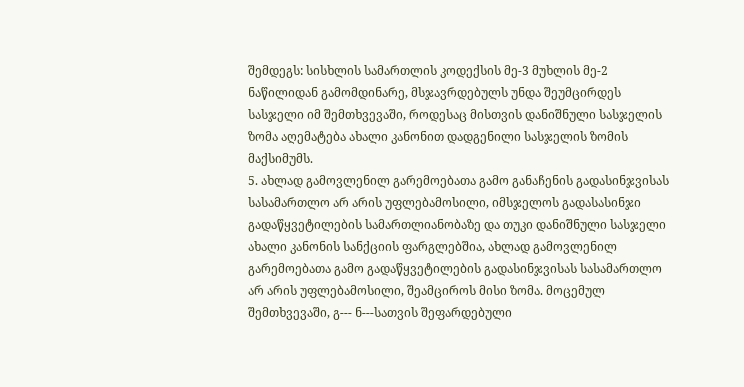შემდეგს: სისხლის სამართლის კოდექსის მე-3 მუხლის მე-2 ნაწილიდან გამომდინარე, მსჯავრდებულს უნდა შეუმცირდეს სასჯელი იმ შემთხვევაში, როდესაც მისთვის დანიშნული სასჯელის ზომა აღემატება ახალი კანონით დადგენილი სასჯელის ზომის მაქსიმუმს.
5. ახლად გამოვლენილ გარემოებათა გამო განაჩენის გადასინჯვისას სასამართლო არ არის უფლებამოსილი, იმსჯელოს გადასასინჯი გადაწყვეტილების სამართლიანობაზე და თუკი დანიშნული სასჯელი ახალი კანონის სანქციის ფარგლებშია, ახლად გამოვლენილ გარემოებათა გამო გადაწყვეტილების გადასინჯვისას სასამართლო არ არის უფლებამოსილი, შეამციროს მისი ზომა. მოცემულ შემთხვევაში, გ--- ნ---სათვის შეფარდებული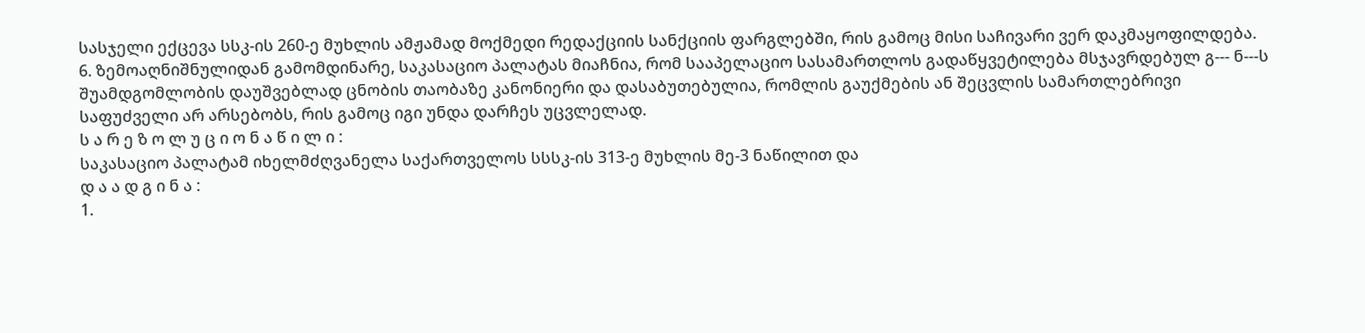სასჯელი ექცევა სსკ-ის 260-ე მუხლის ამჟამად მოქმედი რედაქციის სანქციის ფარგლებში, რის გამოც მისი საჩივარი ვერ დაკმაყოფილდება.
6. ზემოაღნიშნულიდან გამომდინარე, საკასაციო პალატას მიაჩნია, რომ სააპელაციო სასამართლოს გადაწყვეტილება მსჯავრდებულ გ--- ნ---ს შუამდგომლობის დაუშვებლად ცნობის თაობაზე კანონიერი და დასაბუთებულია, რომლის გაუქმების ან შეცვლის სამართლებრივი საფუძველი არ არსებობს, რის გამოც იგი უნდა დარჩეს უცვლელად.
ს ა რ ე ზ ო ლ უ ც ი ო ნ ა წ ი ლ ი :
საკასაციო პალატამ იხელმძღვანელა საქართველოს სსსკ-ის 313-ე მუხლის მე-3 ნაწილით და
დ ა ა დ გ ი ნ ა :
1.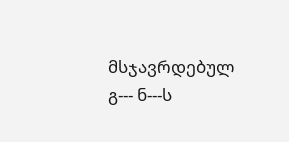მსჯავრდებულ გ--- ნ---ს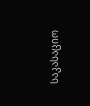საკასაციო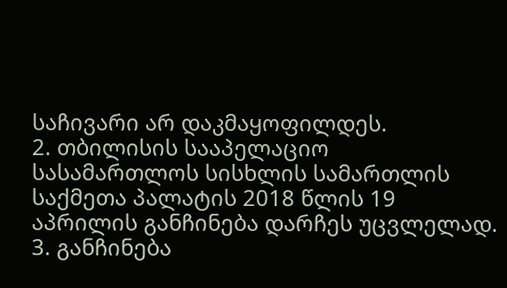საჩივარი არ დაკმაყოფილდეს.
2. თბილისის სააპელაციო სასამართლოს სისხლის სამართლის საქმეთა პალატის 2018 წლის 19 აპრილის განჩინება დარჩეს უცვლელად.
3. განჩინება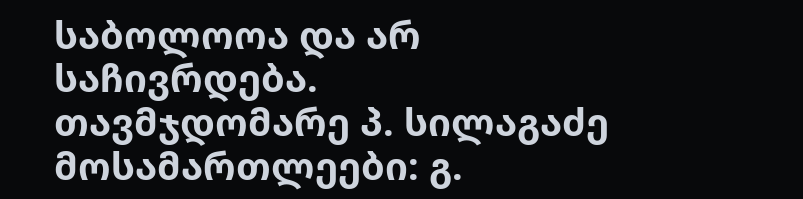საბოლოოა და არ საჩივრდება.
თავმჯდომარე პ. სილაგაძე
მოსამართლეები: გ.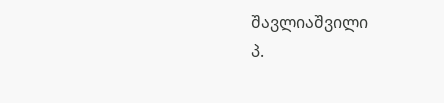შავლიაშვილი
პ.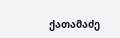ქათამაძე